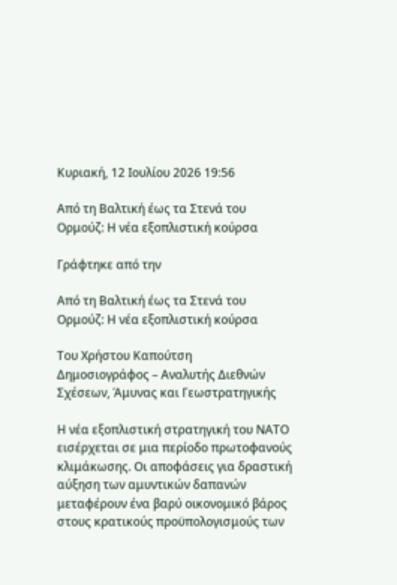Κυριακή, 12 Ιουλίου 2026 19:56

Από τη Βαλτική έως τα Στενά του Ορμούζ: Η νέα εξοπλιστική κούρσα

Γράφτηκε από την

Από τη Βαλτική έως τα Στενά του Ορμούζ: Η νέα εξοπλιστική κούρσα

Του Χρήστου Καπούτση
Δημοσιογράφος – Αναλυτής Διεθνών Σχέσεων, Άμυνας και Γεωστρατηγικής

Η νέα εξοπλιστική στρατηγική του ΝΑΤΟ εισέρχεται σε μια περίοδο πρωτοφανούς κλιμάκωσης. Οι αποφάσεις για δραστική αύξηση των αμυντικών δαπανών μεταφέρουν ένα βαρύ οικονομικό βάρος στους κρατικούς προϋπολογισμούς των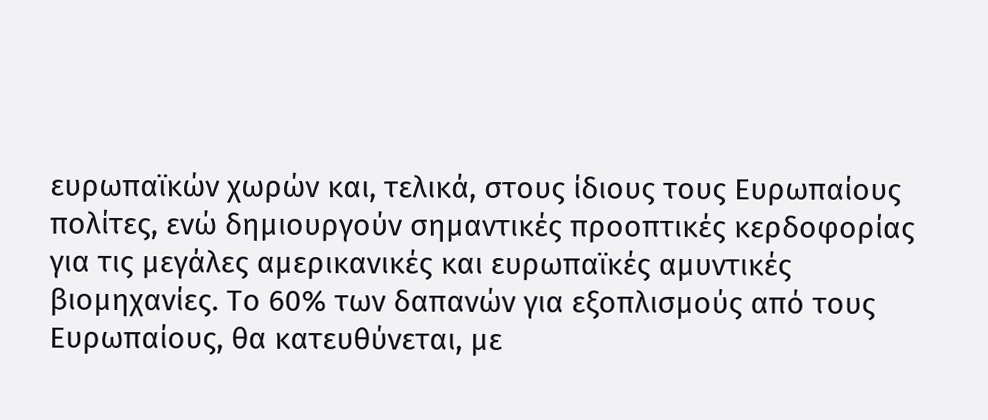ευρωπαϊκών χωρών και, τελικά, στους ίδιους τους Ευρωπαίους πολίτες, ενώ δημιουργούν σημαντικές προοπτικές κερδοφορίας για τις μεγάλες αμερικανικές και ευρωπαϊκές αμυντικές βιομηχανίες. Το 60% των δαπανών για εξοπλισμούς από τους Ευρωπαίους, θα κατευθύνεται, με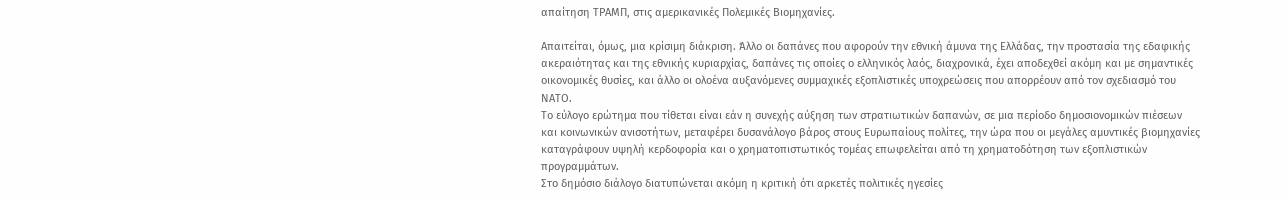απαίτηση ΤΡΑΜΠ, στις αμερικανικές Πολεμικές Βιομηχανίες.

Απαιτείται, όμως, μια κρίσιμη διάκριση. Άλλο οι δαπάνες που αφορούν την εθνική άμυνα της Ελλάδας, την προστασία της εδαφικής ακεραιότητας και της εθνικής κυριαρχίας, δαπάνες τις οποίες ο ελληνικός λαός, διαχρονικά, έχει αποδεχθεί ακόμη και με σημαντικές οικονομικές θυσίες, και άλλο οι ολοένα αυξανόμενες συμμαχικές εξοπλιστικές υποχρεώσεις που απορρέουν από τον σχεδιασμό του ΝΑΤΟ.
Το εύλογο ερώτημα που τίθεται είναι εάν η συνεχής αύξηση των στρατιωτικών δαπανών, σε μια περίοδο δημοσιονομικών πιέσεων και κοινωνικών ανισοτήτων, μεταφέρει δυσανάλογο βάρος στους Ευρωπαίους πολίτες, την ώρα που οι μεγάλες αμυντικές βιομηχανίες καταγράφουν υψηλή κερδοφορία και ο χρηματοπιστωτικός τομέας επωφελείται από τη χρηματοδότηση των εξοπλιστικών προγραμμάτων.
Στο δημόσιο διάλογο διατυπώνεται ακόμη η κριτική ότι αρκετές πολιτικές ηγεσίες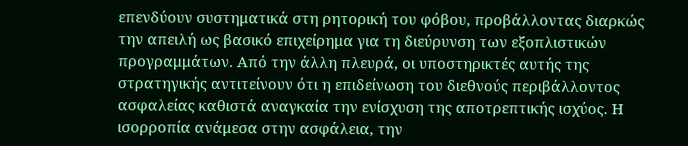επενδύουν συστηματικά στη ρητορική του φόβου, προβάλλοντας διαρκώς την απειλή ως βασικό επιχείρημα για τη διεύρυνση των εξοπλιστικών προγραμμάτων. Από την άλλη πλευρά, οι υποστηρικτές αυτής της στρατηγικής αντιτείνουν ότι η επιδείνωση του διεθνούς περιβάλλοντος ασφαλείας καθιστά αναγκαία την ενίσχυση της αποτρεπτικής ισχύος. Η ισορροπία ανάμεσα στην ασφάλεια, την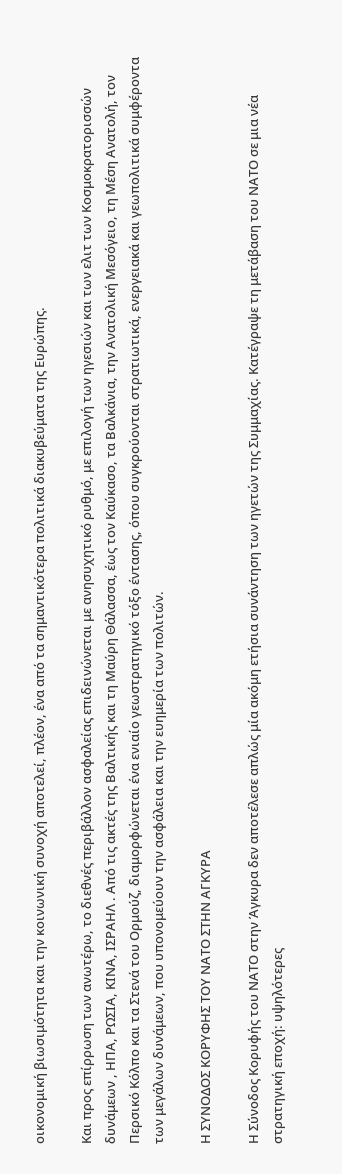οικονομική βιωσιμότητα και την κοινωνική συνοχή αποτελεί, πλέον, ένα από τα σημαντικότερα πολιτικά διακυβεύματα της Ευρώπης.

Και προς επίρρωση των ανωτέρω, το διεθνές περιβάλλον ασφαλείας επιδεινώνεται με ανησυχητικό ρυθμό, με επιλογή των ηγεσιών και των ελιτ των Κοσμοκρατορισσών δυνάμεων , ΗΠΑ, ΡΩΣΙΑ, ΚΙΝΑ, ΙΣΡΑΗΛ . Από τις ακτές της Βαλτικής και τη Μαύρη Θάλασσα, έως τον Καύκασο, τα Βαλκάνια, την Ανατολική Μεσόγειο, τη Μέση Ανατολή, τον Περσικό Κόλπο και τα Στενά του Ορμούζ, διαμορφώνεται ένα ενιαίο γεωστρατηγικό τόξο έντασης, όπου συγκρούονται στρατιωτικά, ενεργειακά και γεωπολιτικά συμφέροντα των μεγάλων δυνάμεων, που υπονομεύουν την ασφάλεια και την ευημερία των πολιτών.

Η ΣΥΝΟΔΟΣ ΚΟΡΥΦΗΣ ΤΟΥ ΝΑΤΟ ΣΤΗΝ ΑΓΚΥΡΑ

Η Σύνοδος Κορυφής του ΝΑΤΟ στην Άγκυρα δεν αποτέλεσε απλώς μία ακόμη ετήσια συνάντηση των ηγετών της Συμμαχίας. Κατέγραψε τη μετάβαση του ΝΑΤΟ σε μια νέα στρατηγική εποχή: υψηλότερες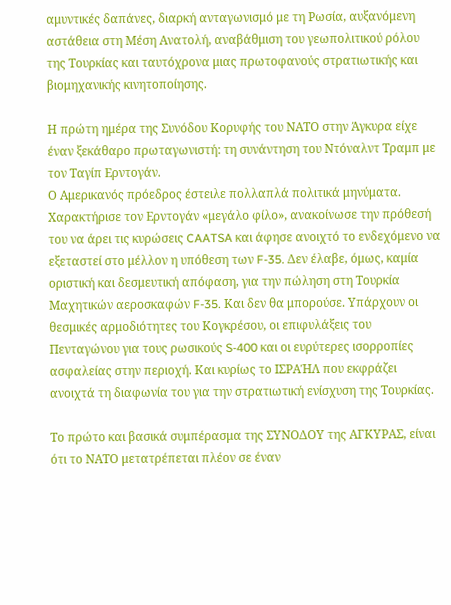αμυντικές δαπάνες, διαρκή ανταγωνισμό με τη Ρωσία, αυξανόμενη αστάθεια στη Μέση Ανατολή, αναβάθμιση του γεωπολιτικού ρόλου της Τουρκίας και ταυτόχρονα μιας πρωτοφανούς στρατιωτικής και βιομηχανικής κινητοποίησης.

Η πρώτη ημέρα της Συνόδου Κορυφής του ΝΑΤΟ στην Άγκυρα είχε έναν ξεκάθαρο πρωταγωνιστή: τη συνάντηση του Ντόναλντ Τραμπ με τον Ταγίπ Ερντογάν.
Ο Αμερικανός πρόεδρος έστειλε πολλαπλά πολιτικά μηνύματα. Χαρακτήρισε τον Ερντογάν «μεγάλο φίλο», ανακοίνωσε την πρόθεσή του να άρει τις κυρώσεις CAATSA και άφησε ανοιχτό το ενδεχόμενο να εξεταστεί στο μέλλον η υπόθεση των F-35. Δεν έλαβε, όμως, καμία οριστική και δεσμευτική απόφαση, για την πώληση στη Τουρκία Μαχητικών αεροσκαφών F-35. Και δεν θα μπορούσε. Υπάρχουν οι θεσμικές αρμοδιότητες του Κογκρέσου, οι επιφυλάξεις του Πενταγώνου για τους ρωσικούς S-400 και οι ευρύτερες ισορροπίες ασφαλείας στην περιοχή. Και κυρίως το ΙΣΡΑΉΛ που εκφράζει ανοιχτά τη διαφωνία του για την στρατιωτική ενίσχυση της Τουρκίας.

Το πρώτο και βασικά συμπέρασμα της ΣΥΝΟΔΟΥ της ΑΓΚΥΡΑΣ, είναι ότι το ΝΑΤΟ μετατρέπεται πλέον σε έναν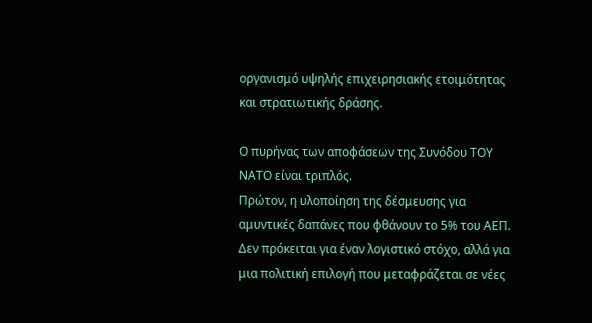οργανισμό υψηλής επιχειρησιακής ετοιμότητας και στρατιωτικής δράσης.

Ο πυρήνας των αποφάσεων της Συνόδου ΤΟΥ ΝΑΤΟ είναι τριπλός.
Πρώτον, η υλοποίηση της δέσμευσης για αμυντικές δαπάνες που φθάνουν το 5% του ΑΕΠ. Δεν πρόκειται για έναν λογιστικό στόχο, αλλά για μια πολιτική επιλογή που μεταφράζεται σε νέες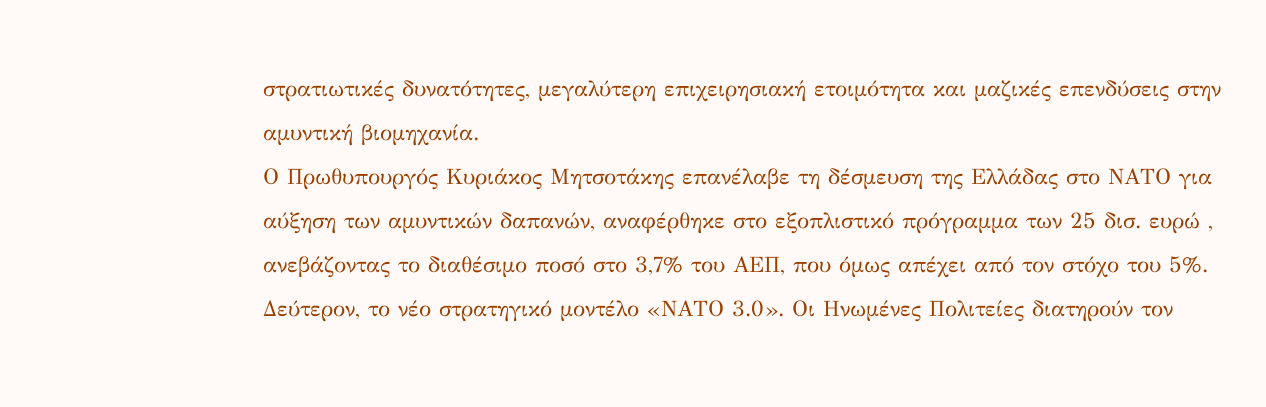στρατιωτικές δυνατότητες, μεγαλύτερη επιχειρησιακή ετοιμότητα και μαζικές επενδύσεις στην αμυντική βιομηχανία.
Ο Πρωθυπουργός Κυριάκος Μητσοτάκης επανέλαβε τη δέσμευση της Ελλάδας στο ΝΑΤΟ για αύξηση των αμυντικών δαπανών, αναφέρθηκε στο εξοπλιστικό πρόγραμμα των 25 δισ. ευρώ , ανεβάζοντας το διαθέσιμο ποσό στο 3,7% του ΑΕΠ, που όμως απέχει από τον στόχο του 5%.
Δεύτερον, το νέο στρατηγικό μοντέλο «ΝΑΤΟ 3.0». Οι Ηνωμένες Πολιτείες διατηρούν τον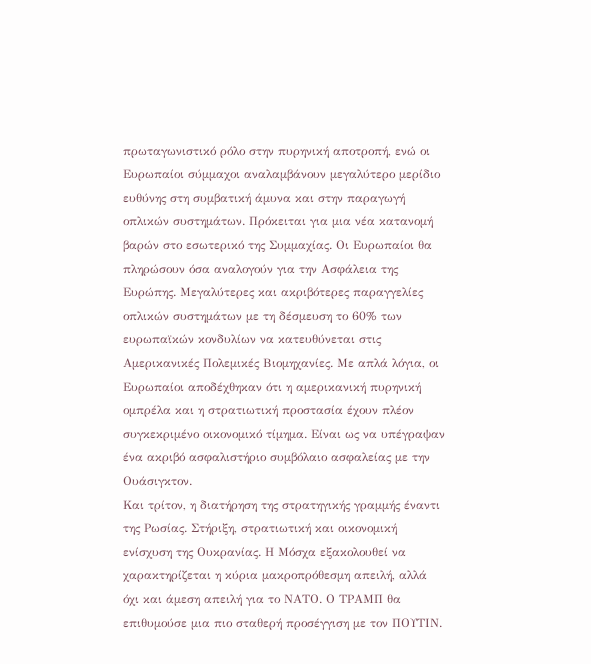πρωταγωνιστικό ρόλο στην πυρηνική αποτροπή, ενώ οι Ευρωπαίοι σύμμαχοι αναλαμβάνουν μεγαλύτερο μερίδιο ευθύνης στη συμβατική άμυνα και στην παραγωγή οπλικών συστημάτων. Πρόκειται για μια νέα κατανομή βαρών στο εσωτερικό της Συμμαχίας. Οι Ευρωπαίοι θα πληρώσουν όσα αναλογούν για την Ασφάλεια της Ευρώπης. Μεγαλύτερες και ακριβότερες παραγγελίες οπλικών συστημάτων με τη δέσμευση το 60% των ευρωπαϊκών κονδυλίων να κατευθύνεται στις Αμερικανικές Πολεμικές Βιομηχανίες. Με απλά λόγια, οι Ευρωπαίοι αποδέχθηκαν ότι η αμερικανική πυρηνική ομπρέλα και η στρατιωτική προστασία έχουν πλέον συγκεκριμένο οικονομικό τίμημα. Είναι ως να υπέγραψαν ένα ακριβό ασφαλιστήριο συμβόλαιο ασφαλείας με την Ουάσιγκτον.
Και τρίτον, η διατήρηση της στρατηγικής γραμμής έναντι της Ρωσίας. Στήριξη, στρατιωτική και οικονομική ενίσχυση της Ουκρανίας. Η Μόσχα εξακολουθεί να χαρακτηρίζεται η κύρια μακροπρόθεσμη απειλή, αλλά όχι και άμεση απειλή για το ΝΑΤΟ. Ο ΤΡΑΜΠ θα επιθυμούσε μια πιο σταθερή προσέγγιση με τον ΠΟΥΤΙΝ.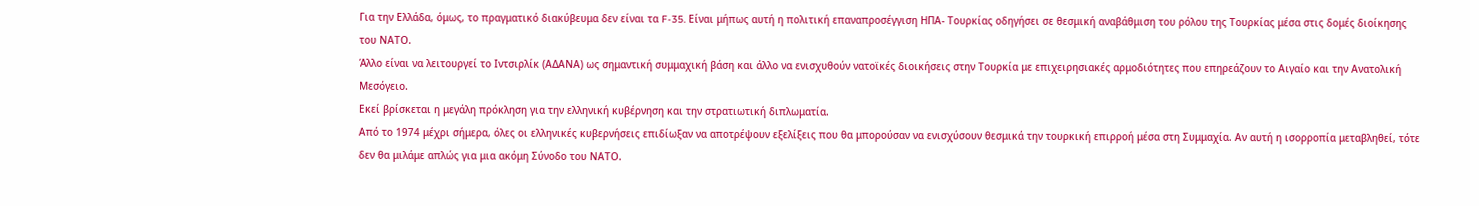Για την Ελλάδα, όμως, το πραγματικό διακύβευμα δεν είναι τα F-35. Είναι μήπως αυτή η πολιτική επαναπροσέγγιση ΗΠΑ- Τουρκίας οδηγήσει σε θεσμική αναβάθμιση του ρόλου της Τουρκίας μέσα στις δομές διοίκησης του ΝΑΤΟ.
Άλλο είναι να λειτουργεί το Ιντσιρλίκ (ΑΔΑΝΑ) ως σημαντική συμμαχική βάση και άλλο να ενισχυθούν νατοϊκές διοικήσεις στην Τουρκία με επιχειρησιακές αρμοδιότητες που επηρεάζουν το Αιγαίο και την Ανατολική Μεσόγειο.
Εκεί βρίσκεται η μεγάλη πρόκληση για την ελληνική κυβέρνηση και την στρατιωτική διπλωματία.
Από το 1974 μέχρι σήμερα, όλες οι ελληνικές κυβερνήσεις επιδίωξαν να αποτρέψουν εξελίξεις που θα μπορούσαν να ενισχύσουν θεσμικά την τουρκική επιρροή μέσα στη Συμμαχία. Αν αυτή η ισορροπία μεταβληθεί, τότε δεν θα μιλάμε απλώς για μια ακόμη Σύνοδο του ΝΑΤΟ.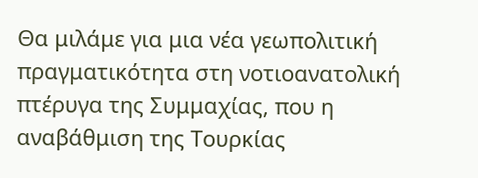Θα μιλάμε για μια νέα γεωπολιτική πραγματικότητα στη νοτιοανατολική πτέρυγα της Συμμαχίας, που η αναβάθμιση της Τουρκίας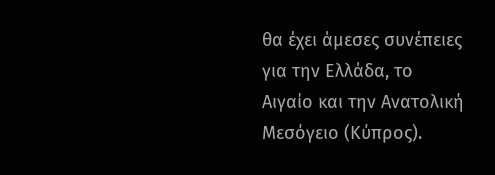θα έχει άμεσες συνέπειες για την Ελλάδα, το Αιγαίο και την Ανατολική Μεσόγειο (Κύπρος).